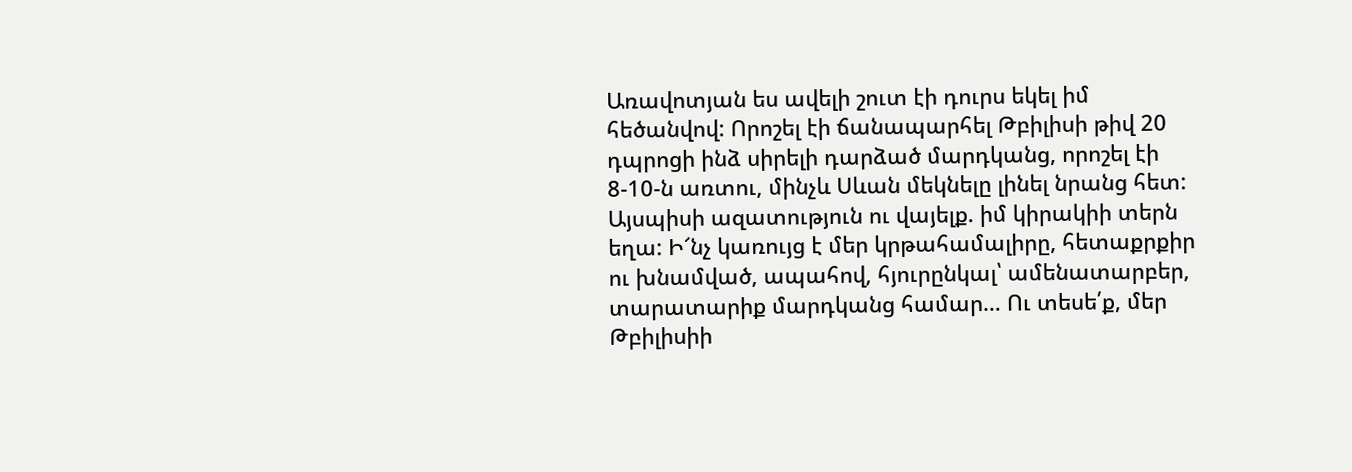Առավոտյան ես ավելի շուտ էի դուրս եկել իմ հեծանվով: Որոշել էի ճանապարհել Թբիլիսի թիվ 20 դպրոցի ինձ սիրելի դարձած մարդկանց, որոշել էի 8-10-ն առտու, մինչև Սևան մեկնելը լինել նրանց հետ: Այսպիսի ազատություն ու վայելք. իմ կիրակիի տերն եղա: Ի՜նչ կառույց է մեր կրթահամալիրը, հետաքրքիր ու խնամված, ապահով, հյուրընկալ՝ ամենատարբեր, տարատարիք մարդկանց համար… Ու տեսե՛ք, մեր Թբիլիսիի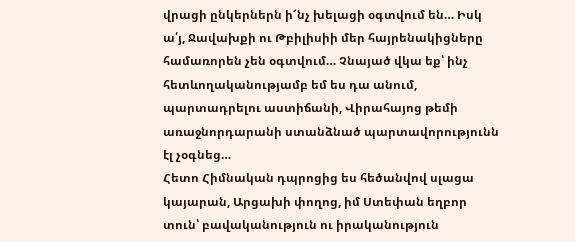վրացի ընկերներն ի՜նչ խելացի օգտվում են… Իսկ ա՛յ, Ջավախքի ու Թբիլիսիի մեր հայրենակիցները համառորեն չեն օգտվում… Չնայած վկա եք՝ ինչ հետևողականությամբ եմ ես դա անում, պարտադրելու աստիճանի, Վիրահայոց թեմի առաջնորդարանի ստանձնած պարտավորությունն էլ չօգնեց…
Հետո Հիմնական դպրոցից ես հեծանվով սլացա կայարան, Արցախի փողոց, իմ Ստեփան եղբոր տուն՝ բավականություն ու իրականություն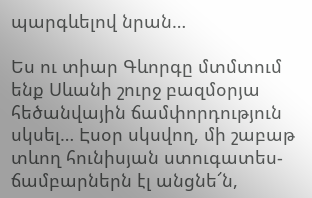պարգևելով նրան…

Ես ու տիար Գևորգը մտմտում ենք Սևանի շուրջ բազմօրյա հեծանվային ճամփորդություն սկսել… Էսօր սկսվող, մի շաբաթ տևող հունիսյան ստուգատես-ճամբարներն էլ անցնե՜ն,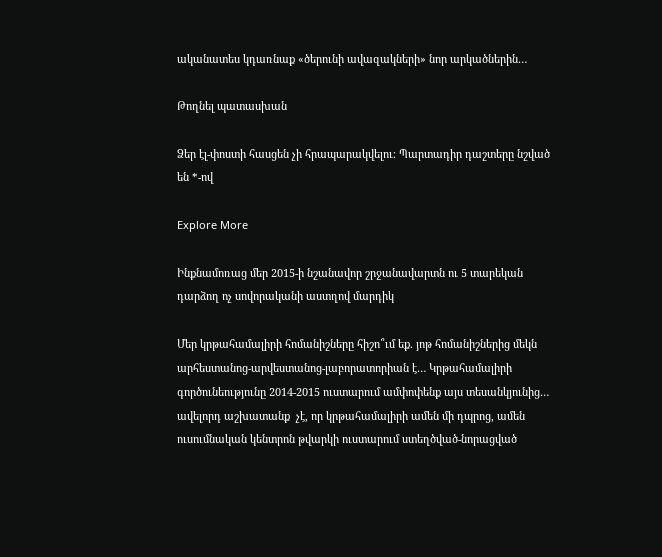ականատես կդառնաք «ծերունի ավազակների» նոր արկածներին…

Թողնել պատասխան

Ձեր էլ-փոստի հասցեն չի հրապարակվելու։ Պարտադիր դաշտերը նշված են *-ով

Explore More

Ինքնամոռաց մեր 2015-ի նշանավոր շրջանավարտն ու 5 տարեկան դարձող ոչ սովորականի աստղով մարդիկ

Մեր կրթահամալիրի հոմանիշները հիշո՞ւմ եք. յոթ հոմանիշներից մեկն արհեստանոց-արվեստանոց-լաբորատորիան է… Կրթահամալիրի գործունեությունը 2014-2015 ուստարում ամփոփենք այս տեսանկյունից… ավելորդ աշխատանք  չէ, որ կրթահամալիրի ամեն մի դպրոց, ամեն ուսումնական կենտրոն թվարկի ուստարում ստեղծված-նորացված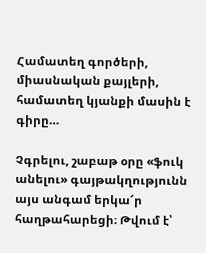Համատեղ գործերի, միասնական քայլերի, համատեղ կյանքի մասին է գիրը…

Չգրելու, շաբաթ օրը «ֆուկ անելու» գայթակղությունն այս անգամ երկա՜ր հաղթահարեցի։ Թվում է՝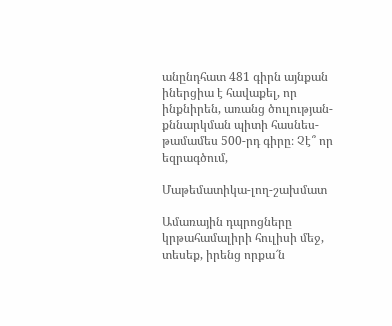անընդհատ 481 գիրն այնքան իներցիա է հավաքել, որ ինքնիրեն, առանց ծուլության-քննարկման պիտի հասնես-թամամես 500-րդ գիրը։ Չէ՞ որ եզրագծում,

Մաթեմատիկա-լող-շախմատ

Ամառային դպրոցները կրթահամալիրի հուլիսի մեջ, տեսեք, իրենց որքա՜ն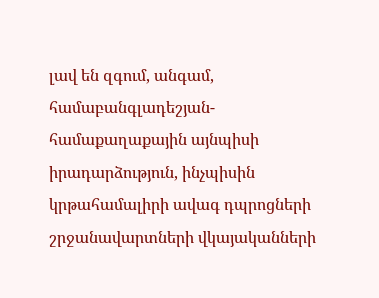լավ են զգում, անգամ, համաբանգլադեշյան-համաքաղաքային այնպիսի իրադարձություն, ինչպիսին կրթահամալիրի ավագ դպրոցների շրջանավարտների վկայականների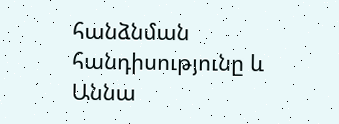հանձնման հանդիսությունը և Աննա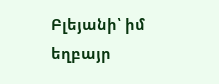Բլեյանի՝ իմ եղբայր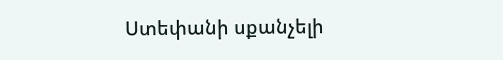Ստեփանի սքանչելի